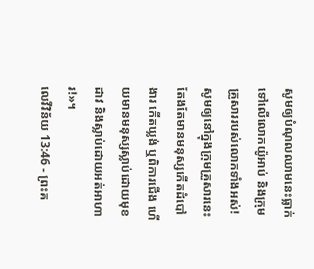សូមឲ្យបំណុលឈាមនេះធ្លាក់ទៅលើលោកយ៉ូអាប់ និងក្រុមគ្រួសាររបស់លោកទាំងអស់! សូមឲ្យនៅក្នុងក្រុមគ្រួសារនេះតែងតែមានមនុស្សកើតដំបៅងារ កើតឃ្លង់ ឬពិការជើង ហើយមានមនុស្សស្លាប់ដោយមុខដាវ និងស្លាប់ដោយអត់អាហារ!»។
លេវីវិន័យ 13:46 - ព្រះគ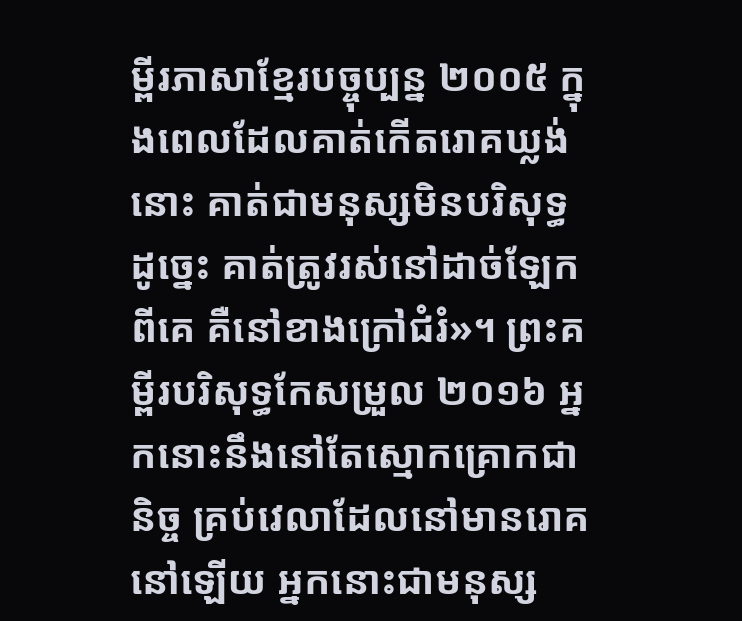ម្ពីរភាសាខ្មែរបច្ចុប្បន្ន ២០០៥ ក្នុងពេលដែលគាត់កើតរោគឃ្លង់នោះ គាត់ជាមនុស្សមិនបរិសុទ្ធ ដូច្នេះ គាត់ត្រូវរស់នៅដាច់ឡែកពីគេ គឺនៅខាងក្រៅជំរំ»។ ព្រះគម្ពីរបរិសុទ្ធកែសម្រួល ២០១៦ អ្នកនោះនឹងនៅតែស្មោកគ្រោកជានិច្ច គ្រប់វេលាដែលនៅមានរោគនៅឡើយ អ្នកនោះជាមនុស្ស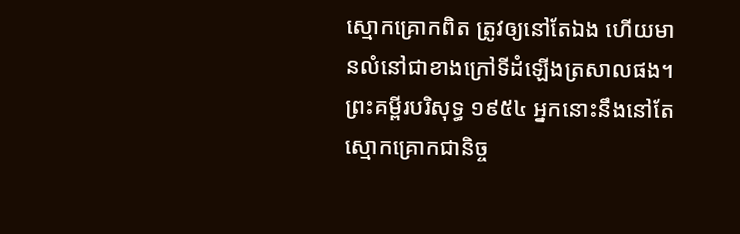ស្មោកគ្រោកពិត ត្រូវឲ្យនៅតែឯង ហើយមានលំនៅជាខាងក្រៅទីដំឡើងត្រសាលផង។ ព្រះគម្ពីរបរិសុទ្ធ ១៩៥៤ អ្នកនោះនឹងនៅតែស្មោកគ្រោកជានិច្ច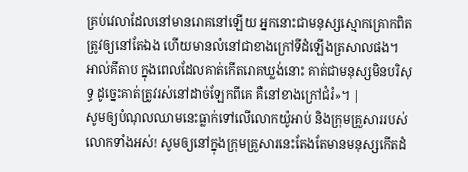គ្រប់វេលាដែលនៅមានរោគនៅឡើយ អ្នកនោះជាមនុស្សស្មោកគ្រោកពិត ត្រូវឲ្យនៅតែឯង ហើយមានលំនៅជាខាងក្រៅទីដំឡើងត្រសាលផង។ អាល់គីតាប ក្នុងពេលដែលគាត់កើតរោគឃ្លង់នោះ គាត់ជាមនុស្សមិនបរិសុទ្ធ ដូច្នេះគាត់ត្រូវរស់នៅដាច់ឡែកពីគេ គឺនៅខាងក្រៅជំរំ»។ |
សូមឲ្យបំណុលឈាមនេះធ្លាក់ទៅលើលោកយ៉ូអាប់ និងក្រុមគ្រួសាររបស់លោកទាំងអស់! សូមឲ្យនៅក្នុងក្រុមគ្រួសារនេះតែងតែមានមនុស្សកើតដំ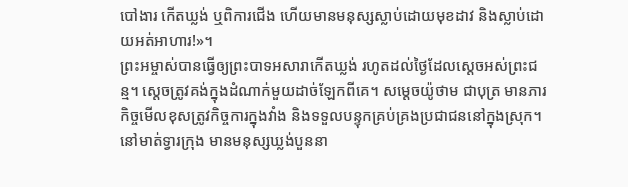បៅងារ កើតឃ្លង់ ឬពិការជើង ហើយមានមនុស្សស្លាប់ដោយមុខដាវ និងស្លាប់ដោយអត់អាហារ!»។
ព្រះអម្ចាស់បានធ្វើឲ្យព្រះបាទអសារាកើតឃ្លង់ រហូតដល់ថ្ងៃដែលស្ដេចអស់ព្រះជន្ម។ ស្ដេចត្រូវគង់ក្នុងដំណាក់មួយដាច់ឡែកពីគេ។ សម្ដេចយ៉ូថាម ជាបុត្រ មានភារកិច្ចមើលខុសត្រូវកិច្ចការក្នុងវាំង និងទទួលបន្ទុកគ្រប់គ្រងប្រជាជននៅក្នុងស្រុក។
នៅមាត់ទ្វារក្រុង មានមនុស្សឃ្លង់បួននា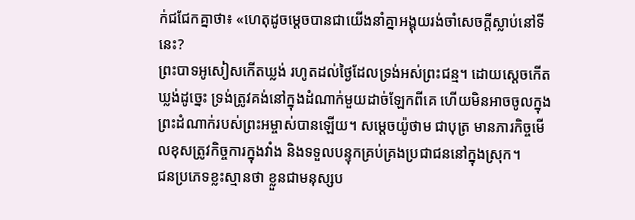ក់ជជែកគ្នាថា៖ «ហេតុដូចម្ដេចបានជាយើងនាំគ្នាអង្គុយរង់ចាំសេចក្ដីស្លាប់នៅទីនេះ?
ព្រះបាទអូសៀសកើតឃ្លង់ រហូតដល់ថ្ងៃដែលទ្រង់អស់ព្រះជន្ម។ ដោយស្ដេចកើតឃ្លង់ដូច្នេះ ទ្រង់ត្រូវគង់នៅក្នុងដំណាក់មួយដាច់ឡែកពីគេ ហើយមិនអាចចូលក្នុងព្រះដំណាក់របស់ព្រះអម្ចាស់បានឡើយ។ សម្ដេចយ៉ូថាម ជាបុត្រ មានភារកិច្ចមើលខុសត្រូវកិច្ចការក្នុងវាំង និងទទួលបន្ទុកគ្រប់គ្រងប្រជាជននៅក្នុងស្រុក។
ជនប្រភេទខ្លះស្មានថា ខ្លួនជាមនុស្សប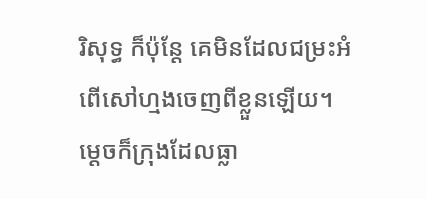រិសុទ្ធ ក៏ប៉ុន្តែ គេមិនដែលជម្រះអំពើសៅហ្មងចេញពីខ្លួនឡើយ។
ម្ដេចក៏ក្រុងដែលធ្លា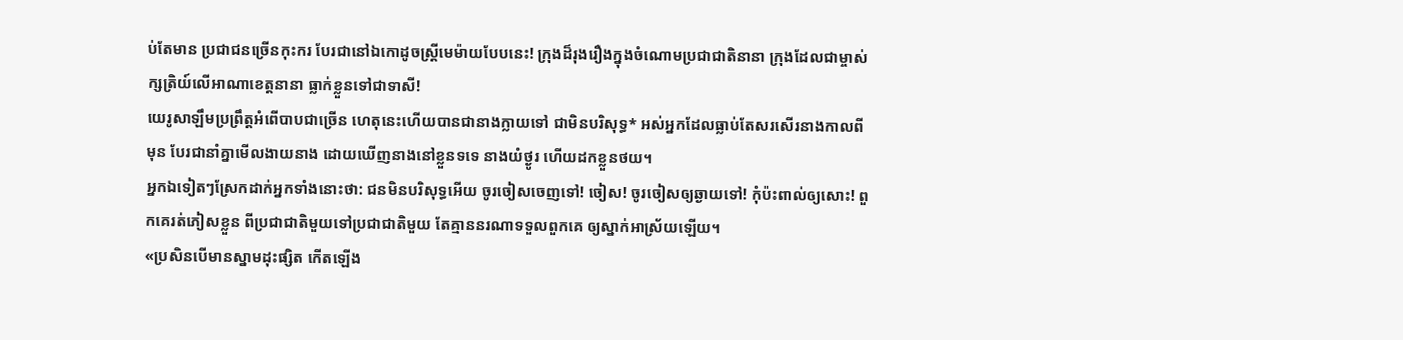ប់តែមាន ប្រជាជនច្រើនកុះករ បែរជានៅឯកោដូចស្ត្រីមេម៉ាយបែបនេះ! ក្រុងដ៏រុងរឿងក្នុងចំណោមប្រជាជាតិនានា ក្រុងដែលជាម្ចាស់ក្សត្រិយ៍លើអាណាខេត្តនានា ធ្លាក់ខ្លួនទៅជាទាសី!
យេរូសាឡឹមប្រព្រឹត្តអំពើបាបជាច្រើន ហេតុនេះហើយបានជានាងក្លាយទៅ ជាមិនបរិសុទ្ធ* អស់អ្នកដែលធ្លាប់តែសរសើរនាងកាលពីមុន បែរជានាំគ្នាមើលងាយនាង ដោយឃើញនាងនៅខ្លួនទទេ នាងយំថ្ងូរ ហើយដកខ្លួនថយ។
អ្នកឯទៀតៗស្រែកដាក់អ្នកទាំងនោះថា: ជនមិនបរិសុទ្ធអើយ ចូរចៀសចេញទៅ! ចៀស! ចូរចៀសឲ្យឆ្ងាយទៅ! កុំប៉ះពាល់ឲ្យសោះ! ពួកគេរត់ភៀសខ្លួន ពីប្រជាជាតិមួយទៅប្រជាជាតិមួយ តែគ្មាននរណាទទួលពួកគេ ឲ្យស្នាក់អាស្រ័យឡើយ។
«ប្រសិនបើមានស្នាមដុះផ្សិត កើតឡើង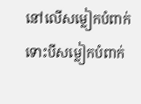នៅលើសម្លៀកបំពាក់ ទោះបីសម្លៀកបំពាក់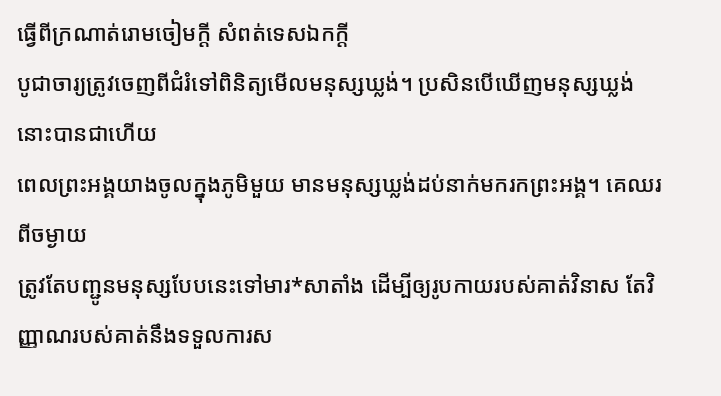ធ្វើពីក្រណាត់រោមចៀមក្ដី សំពត់ទេសឯកក្ដី
បូជាចារ្យត្រូវចេញពីជំរំទៅពិនិត្យមើលមនុស្សឃ្លង់។ ប្រសិនបើឃើញមនុស្សឃ្លង់នោះបានជាហើយ
ពេលព្រះអង្គយាងចូលក្នុងភូមិមួយ មានមនុស្សឃ្លង់ដប់នាក់មករកព្រះអង្គ។ គេឈរពីចម្ងាយ
ត្រូវតែបញ្ជូនមនុស្សបែបនេះទៅមារ*សាតាំង ដើម្បីឲ្យរូបកាយរបស់គាត់វិនាស តែវិញ្ញាណរបស់គាត់នឹងទទួលការស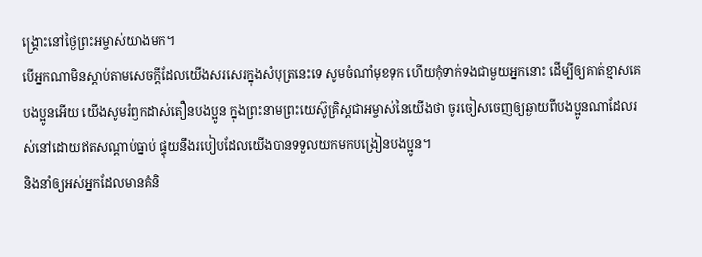ង្គ្រោះនៅថ្ងៃព្រះអម្ចាស់យាងមក។
បើអ្នកណាមិនស្ដាប់តាមសេចក្ដីដែលយើងសរសេរក្នុងសំបុត្រនេះទេ សូមចំណាំមុខទុក ហើយកុំទាក់ទងជាមួយអ្នកនោះ ដើម្បីឲ្យគាត់ខ្មាសគេ
បងប្អូនអើយ យើងសូមរំឭកដាស់តឿនបងប្អូន ក្នុងព្រះនាមព្រះយេស៊ូគ្រិស្តជាអម្ចាស់នៃយើងថា ចូរចៀសចេញឲ្យឆ្ងាយពីបងប្អូនណាដែលរស់នៅដោយឥតសណ្ដាប់ធ្នាប់ ផ្ទុយនឹងរបៀបដែលយើងបានទទួលយកមកបង្រៀនបងប្អូន។
និងនាំឲ្យអស់អ្នកដែលមានគំនិ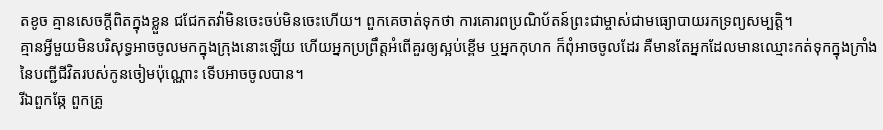តខូច គ្មានសេចក្ដីពិតក្នុងខ្លួន ជជែកតវ៉ាមិនចេះចប់មិនចេះហើយ។ ពួកគេចាត់ទុកថា ការគោរពប្រណិប័តន៍ព្រះជាម្ចាស់ជាមធ្យោបាយរកទ្រព្យសម្បត្តិ។
គ្មានអ្វីមួយមិនបរិសុទ្ធអាចចូលមកក្នុងក្រុងនោះឡើយ ហើយអ្នកប្រព្រឹត្តអំពើគួរឲ្យស្អប់ខ្ពើម ឬអ្នកកុហក ក៏ពុំអាចចូលដែរ គឺមានតែអ្នកដែលមានឈ្មោះកត់ទុកក្នុងក្រាំងនៃបញ្ជីជីវិតរបស់កូនចៀមប៉ុណ្ណោះ ទើបអាចចូលបាន។
រីឯពួកឆ្កែ ពួកគ្រូ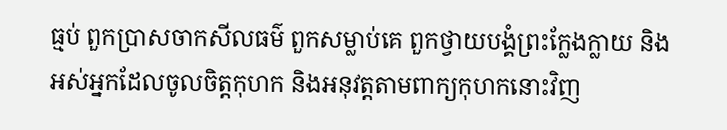ធ្មប់ ពួកប្រាសចាកសីលធម៌ ពួកសម្លាប់គេ ពួកថ្វាយបង្គំព្រះក្លែងក្លាយ និងអស់អ្នកដែលចូលចិត្តកុហក និងអនុវត្តតាមពាក្យកុហកនោះវិញ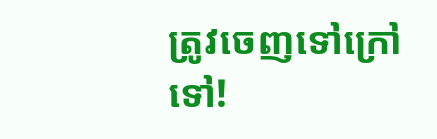ត្រូវចេញទៅក្រៅទៅ!